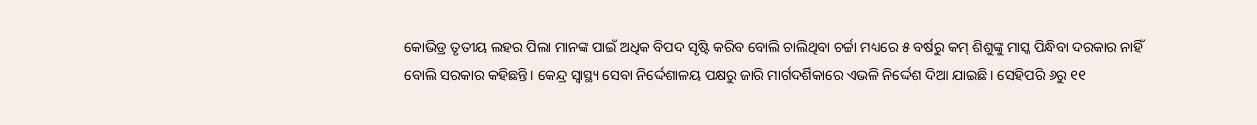କୋଭିଡ୍ର ତୃତୀୟ ଲହର ପିଲା ମାନଙ୍କ ପାଇଁ ଅଧିକ ବିପଦ ସୃଷ୍ଟି କରିବ ବୋଲି ଚାଲିଥିବା ଚର୍ଚ୍ଚା ମଧ୍ୟରେ ୫ ବର୍ଷରୁ କମ୍ ଶିଶୁଙ୍କୁ ମାସ୍କ ପିନ୍ଧିବା ଦରକାର ନାହିଁ ବୋଲି ସରକାର କହିଛନ୍ତି। କେନ୍ଦ୍ର ସ୍ବାସ୍ଥ୍ୟ ସେବା ନିର୍ଦ୍ଦେଶାଳୟ ପକ୍ଷରୁ ଜାରି ମାର୍ଗଦର୍ଶିକାରେ ଏଭଳି ନିର୍ଦ୍ଦେଶ ଦିଆ ଯାଇଛି। ସେହିପରି ୬ରୁ ୧୧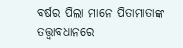ବର୍ଷର ପିଲା ମାନେ ପିତାମାତାଙ୍କ ତତ୍ତ୍ବାବଧାନରେ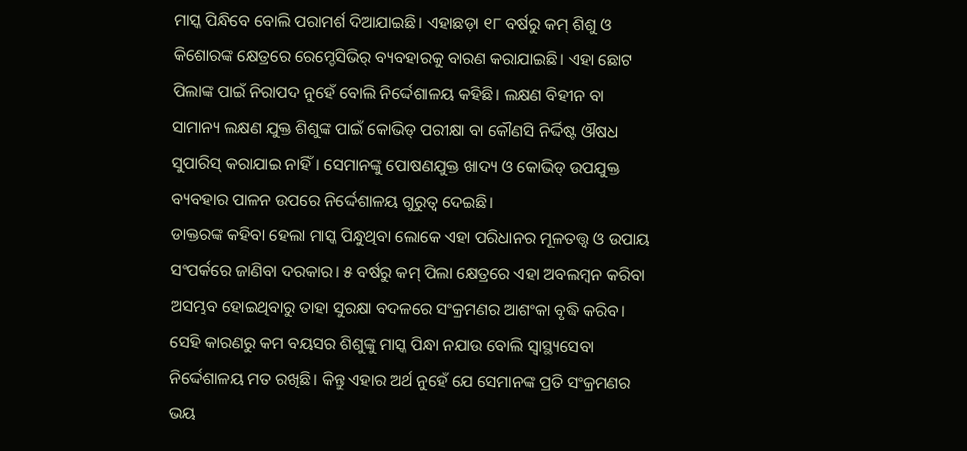ମାସ୍କ ପିନ୍ଧିବେ ବୋଲି ପରାମର୍ଶ ଦିଆଯାଇଛି। ଏହାଛଡ଼ା ୧୮ ବର୍ଷରୁ କମ୍ ଶିଶୁ ଓ କିଶୋରଙ୍କ କ୍ଷେତ୍ରରେ ରେମ୍ଡେସିଭିର୍ ବ୍ୟବହାରକୁ ବାରଣ କରାଯାଇଛି। ଏହା ଛୋଟ ପିଲାଙ୍କ ପାଇଁ ନିରାପଦ ନୁହେଁ ବୋଲି ନିର୍ଦ୍ଦେଶାଳୟ କହିଛି। ଲକ୍ଷଣ ବିହୀନ ବା ସାମାନ୍ୟ ଲକ୍ଷଣ ଯୁକ୍ତ ଶିଶୁଙ୍କ ପାଇଁ କୋଭିଡ୍ ପରୀକ୍ଷା ବା କୌଣସି ନିର୍ଦ୍ଦିଷ୍ଟ ଔଷଧ ସୁପାରିସ୍ କରାଯାଇ ନାହିଁ। ସେମାନଙ୍କୁ ପୋଷଣଯୁକ୍ତ ଖାଦ୍ୟ ଓ କୋଭିଡ୍ ଉପଯୁକ୍ତ ବ୍ୟବହାର ପାଳନ ଉପରେ ନିର୍ଦ୍ଦେଶାଳୟ ଗୁରୁତ୍ବ ଦେଇଛି।
ଡାକ୍ତରଙ୍କ କହିବା ହେଲା ମାସ୍କ ପିନ୍ଧୁଥିବା ଲୋକେ ଏହା ପରିଧାନର ମୂଳତତ୍ତ୍ବ ଓ ଉପାୟ ସଂପର୍କରେ ଜାଣିବା ଦରକାର। ୫ ବର୍ଷରୁ କମ୍ ପିଲା କ୍ଷେତ୍ରରେ ଏହା ଅବଲମ୍ବନ କରିବା ଅସମ୍ଭବ ହୋଇଥିବାରୁ ତାହା ସୁରକ୍ଷା ବଦଳରେ ସଂକ୍ରମଣର ଆଶଂକା ବୃଦ୍ଧି କରିବ। ସେହି କାରଣରୁ କମ ବୟସର ଶିଶୁଙ୍କୁ ମାସ୍କ ପିନ୍ଧା ନଯାଉ ବୋଲି ସ୍ବାସ୍ଥ୍ୟସେବା ନିର୍ଦ୍ଦେଶାଳୟ ମତ ରଖିଛି। କିନ୍ତୁ ଏହାର ଅର୍ଥ ନୁହେଁ ଯେ ସେମାନଙ୍କ ପ୍ରତି ସଂକ୍ରମଣର ଭୟ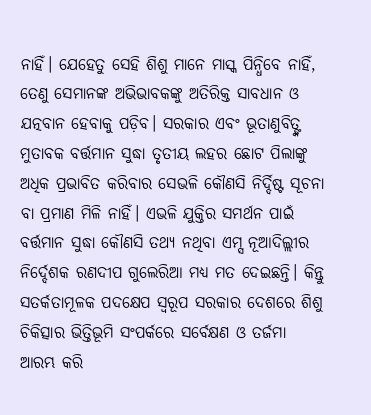ନାହିଁ। ଯେହେତୁ ସେହି ଶିଶୁ ମାନେ ମାସ୍କ ପିନ୍ଧିବେ ନାହିଁ, ତେଣୁ ସେମାନଙ୍କ ଅଭିଭାବକଙ୍କୁ ଅତିରିକ୍ତ ସାବଧାନ ଓ ଯତ୍ନବାନ ହେବାକୁ ପଡ଼ିବ। ସରକାର ଏବଂ ଭୂତାଣୁବିତ୍ଙ୍କ ମୁତାବକ ବର୍ତ୍ତମାନ ସୁଦ୍ଧା ତୃତୀୟ ଲହର ଛୋଟ ପିଲାଙ୍କୁ ଅଧିକ ପ୍ରଭାବିତ କରିବାର ସେଭଳି କୌଣସି ନିର୍ଦ୍ଦିଷ୍ଟ ସୂଚନା ବା ପ୍ରମାଣ ମିଳି ନାହିଁ। ଏଭଳି ଯୁକ୍ତିର ସମର୍ଥନ ପାଇଁ ବର୍ତ୍ତମାନ ସୁଦ୍ଧା କୌଣସି ତଥ୍ୟ ନଥିବା ଏମ୍ସ ନୂଆଦିଲ୍ଲୀର ନିର୍ଦ୍ଦେଶକ ରଣଦୀପ ଗୁଲେରିଆ ମଧ୍ୟ ମତ ଦେଇଛନ୍ତି। କିନ୍ତୁ ସତର୍କତାମୂଳକ ପଦକ୍ଷେପ ସ୍ବରୂପ ସରକାର ଦେଶରେ ଶିଶୁ ଚିକିତ୍ସାର ଭିତ୍ତିଭୂମି ସଂପର୍କରେ ସର୍ବେକ୍ଷଣ ଓ ତର୍ଜମା ଆରମ୍ଭ କରି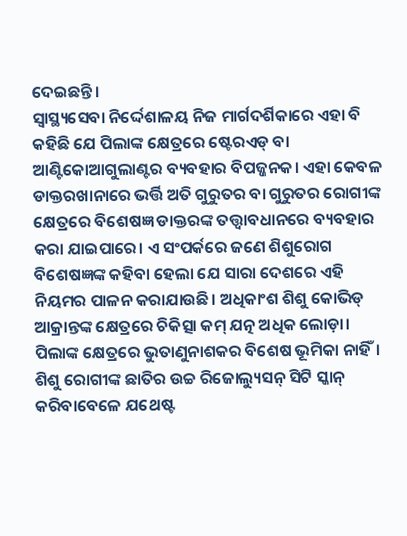ଦେଇଛନ୍ତି।
ସ୍ବାସ୍ଥ୍ୟସେବା ନିର୍ଦ୍ଦେଶାଳୟ ନିଜ ମାର୍ଗଦର୍ଶିକାରେ ଏହା ବି କହିଛି ଯେ ପିଲାଙ୍କ କ୍ଷେତ୍ରରେ ଷ୍ଟେରଏଡ୍ ବା ଆଣ୍ଟିକୋଆଗୁଲାଣ୍ଟର ବ୍ୟବହାର ବିପଜ୍ଜନକ। ଏହା କେବଳ ଡାକ୍ତରଖାନାରେ ଭର୍ତ୍ତି ଅତି ଗୁରୁତର ବା ଗୁରୁତର ରୋଗୀଙ୍କ କ୍ଷେତ୍ରରେ ବିଶେଷଜ୍ଞ ଡାକ୍ତରଙ୍କ ତତ୍ତ୍ବାବଧାନରେ ବ୍ୟବହାର କରା ଯାଇପାରେ। ଏ ସଂପର୍କରେ ଜଣେ ଶିଶୁରୋଗ ବିଶେଷଜ୍ଞଙ୍କ କହିବା ହେଲା ଯେ ସାରା ଦେଶରେ ଏହି ନିୟମର ପାଳନ କରାଯାଉଛି। ଅଧିକାଂଶ ଶିଶୁ କୋଭିଡ୍ ଆକ୍ରାନ୍ତଙ୍କ କ୍ଷେତ୍ରରେ ଚିକିତ୍ସା କମ୍ ଯତ୍ନ ଅଧିକ ଲୋଡ଼ା। ପିଲାଙ୍କ କ୍ଷେତ୍ରରେ ଭୁତାଣୁନାଶକର ବିଶେଷ ଭୂମିକା ନାହିଁ। ଶିଶୁ ରୋଗୀଙ୍କ ଛାତିର ଉଚ୍ଚ ରିଜୋଲ୍ୟୁସନ୍ ସିଟି ସ୍କାନ୍ କରିବାବେଳେ ଯଥେଷ୍ଟ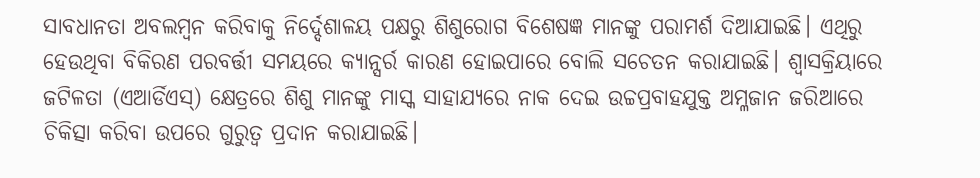ସାବଧାନତା ଅବଲମ୍ବନ କରିବାକୁ ନିର୍ଦ୍ଦେଶାଳୟ ପକ୍ଷରୁ ଶିଶୁରୋଗ ବିଶେଷଜ୍ଞ ମାନଙ୍କୁ ପରାମର୍ଶ ଦିଆଯାଇଛି। ଏଥିରୁ ହେଉଥିବା ବିକିରଣ ପରବର୍ତ୍ତୀ ସମୟରେ କ୍ୟାନ୍ସର୍ର କାରଣ ହୋଇପାରେ ବୋଲି ସଚେତନ କରାଯାଇଛି। ଶ୍ବାସକ୍ରିୟାରେ ଜଟିଳତା (ଏଆର୍ଡିଏସ୍) କ୍ଷେତ୍ରରେ ଶିଶୁ ମାନଙ୍କୁ ମାସ୍କ ସାହାଯ୍ୟରେ ନାକ ଦେଇ ଉଚ୍ଚପ୍ରବାହଯୁକ୍ତ ଅମ୍ଳଜାନ ଜରିଆରେ ଚିକିତ୍ସା କରିବା ଉପରେ ଗୁରୁତ୍ବ ପ୍ରଦାନ କରାଯାଇଛି।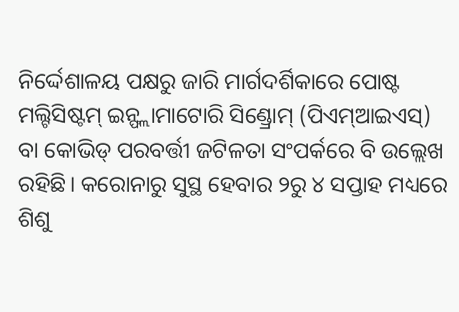ନିର୍ଦ୍ଦେଶାଳୟ ପକ୍ଷରୁ ଜାରି ମାର୍ଗଦର୍ଶିକାରେ ପୋଷ୍ଟ ମଲ୍ଟିସିଷ୍ଟମ୍ ଇନ୍ଫ୍ଲାମାଟୋରି ସିଣ୍ଡ୍ରୋମ୍ (ପିଏମ୍ଆଇଏସ୍) ବା କୋଭିଡ୍ ପରବର୍ତ୍ତୀ ଜଟିଳତା ସଂପର୍କରେ ବି ଉଲ୍ଲେଖ ରହିଛି। କରୋନାରୁ ସୁସ୍ଥ ହେବାର ୨ରୁ ୪ ସପ୍ତାହ ମଧ୍ୟରେ ଶିଶୁ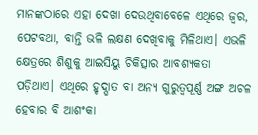ମାନଙ୍କଠାରେ ଏହା ଦେଖା ଦେଉଥିବାବେଳେ ଏଥିରେ ଜ୍ବର, ପେଟବଥା, ବାନ୍ତି ଭଳି ଲକ୍ଷଣ ଦେଖିବାକୁ ମିଳିଥାଏ। ଏଭଳି କ୍ଷେତ୍ରରେ ଶିଶୁକୁ ଆଇସିୟୁ ଚିକିତ୍ସାର ଆବଶ୍ୟକତା ପଡ଼ିଥାଏ। ଏଥିରେ ହୃଦ୍ଘାତ ବା ଅନ୍ୟ ଗୁରୁତ୍ବପୂର୍ଣ୍ଣ ଅଙ୍ଗ ଅଚଳ ହେବାର ବି ଆଶଂକା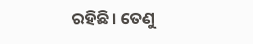ରହିଛି। ତେଣୁ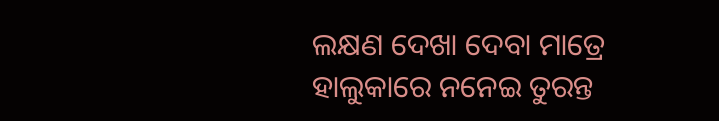ଲକ୍ଷଣ ଦେଖା ଦେବା ମାତ୍ରେ ହାଲୁକାରେ ନନେଇ ତୁରନ୍ତ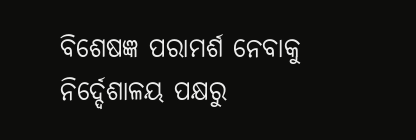ବିଶେଷଜ୍ଞ ପରାମର୍ଶ ନେବାକୁ ନିର୍ଦ୍ଦେଶାଳୟ ପକ୍ଷରୁ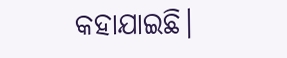କହାଯାଇଛି।